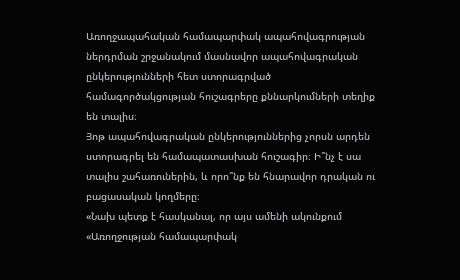Առողջապահական համապարփակ ապահովագրության ներդրման շրջանակում մասնավոր ապահովագրական ընկերությունների հետ ստորագրված համագործակցության հուշագրերը քննարկումների տեղիք են տալիս։
Յոթ ապահովագրական ընկերություններից չորսն արդեն ստորագրել են համապատասխան հուշագիր։ Ի՞նչ է սա տալիս շահառուներին, և որո՞նք են հնարավոր դրական ու բացասական կողմերը։
«Նախ պետք է հասկանալ, որ այս ամենի ակունքում «Առողջության համապարփակ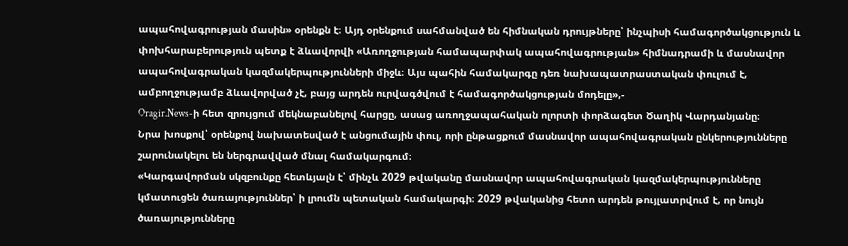ապահովագրության մասին» օրենքն է։ Այդ օրենքում սահմանված են հիմնական դրույթները՝ ինչպիսի համագործակցություն և փոխհարաբերություն պետք է ձևավորվի «Առողջության համապարփակ ապահովագրության» հիմնադրամի և մասնավոր ապահովագրական կազմակերպությունների միջև։ Այս պահին համակարգը դեռ նախապատրաստական փուլում է, ամբողջությամբ ձևավորված չէ, բայց արդեն ուրվագծվում է համագործակցության մոդելը»,-
Oragir.News-ի հետ զրույցում մեկնաբանելով հարցը, ասաց առողջապահական ոլորտի փորձագետ Ծաղիկ Վարդանյանը։
Նրա խոսքով՝ օրենքով նախատեսված է անցումային փուլ, որի ընթացքում մասնավոր ապահովագրական ընկերությունները շարունակելու են ներգրավված մնալ համակարգում։
«Կարգավորման սկզբունքը հետևյալն է՝ մինչև 2029 թվականը մասնավոր ապահովագրական կազմակերպությունները կմատուցեն ծառայություններ՝ ի լրումն պետական համակարգի։ 2029 թվականից հետո արդեն թույլատրվում է, որ նույն ծառայությունները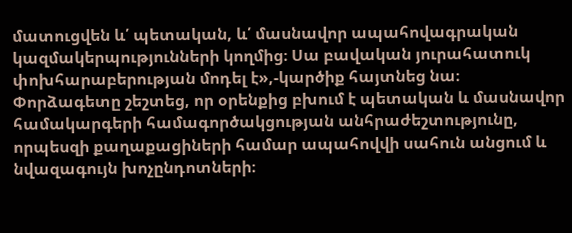մատուցվեն և՛ պետական, և՛ մասնավոր ապահովագրական կազմակերպությունների կողմից։ Սա բավական յուրահատուկ փոխհարաբերության մոդել է»,-կարծիք հայտնեց նա։
Փորձագետը շեշտեց, որ օրենքից բխում է պետական և մասնավոր համակարգերի համագործակցության անհրաժեշտությունը, որպեսզի քաղաքացիների համար ապահովվի սահուն անցում և նվազագույն խոչընդոտների։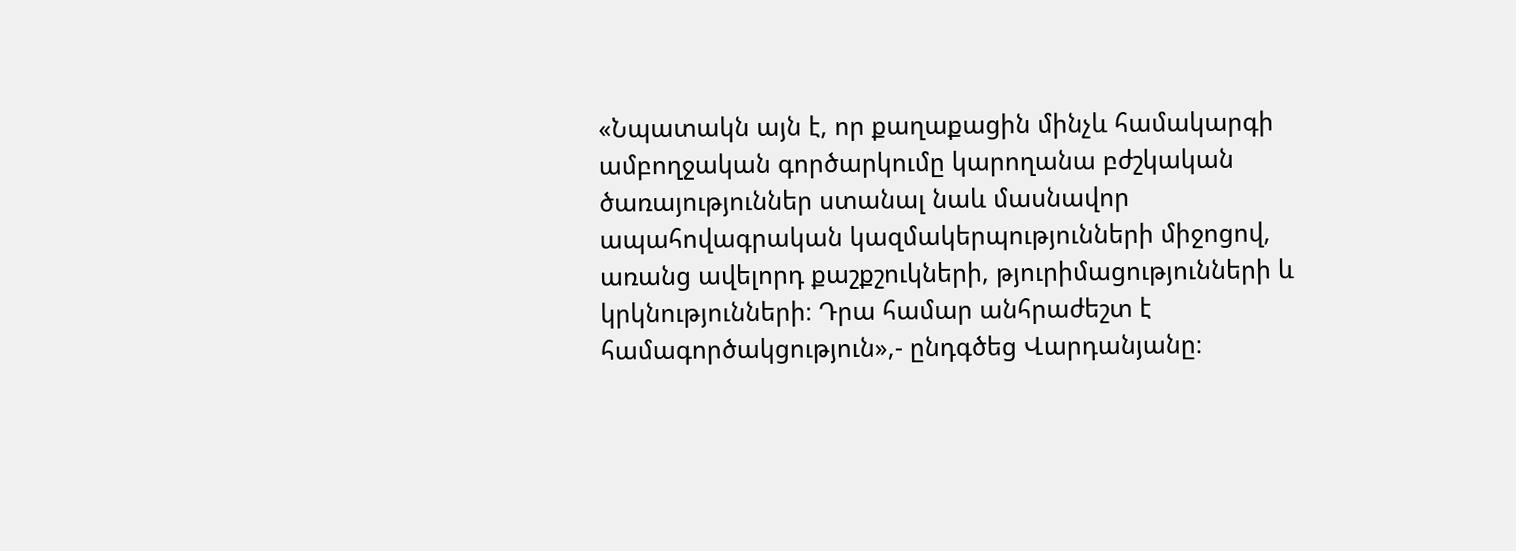«Նպատակն այն է, որ քաղաքացին մինչև համակարգի ամբողջական գործարկումը կարողանա բժշկական ծառայություններ ստանալ նաև մասնավոր ապահովագրական կազմակերպությունների միջոցով, առանց ավելորդ քաշքշուկների, թյուրիմացությունների և կրկնությունների։ Դրա համար անհրաժեշտ է համագործակցություն»,- ընդգծեց Վարդանյանը։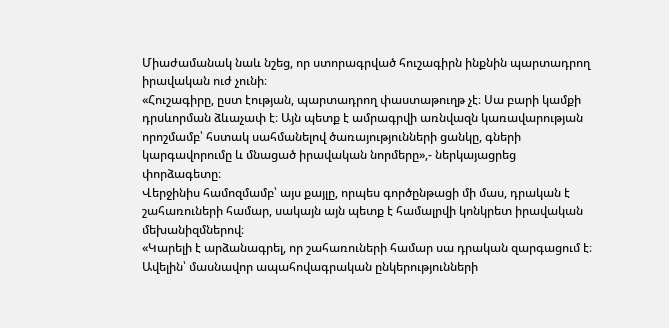Միաժամանակ նաև նշեց, որ ստորագրված հուշագիրն ինքնին պարտադրող իրավական ուժ չունի։
«Հուշագիրը, ըստ էության, պարտադրող փաստաթուղթ չէ։ Սա բարի կամքի դրսևորման ձևաչափ է։ Այն պետք է ամրագրվի առնվազն կառավարության որոշմամբ՝ հստակ սահմանելով ծառայությունների ցանկը, գների կարգավորումը և մնացած իրավական նորմերը»,- ներկայացրեց փորձագետը։
Վերջինիս համոզմամբ՝ այս քայլը, որպես գործընթացի մի մաս, դրական է շահառուների համար, սակայն այն պետք է համալրվի կոնկրետ իրավական մեխանիզմներով։
«Կարելի է արձանագրել, որ շահառուների համար սա դրական զարգացում է։ Ավելին՝ մասնավոր ապահովագրական ընկերությունների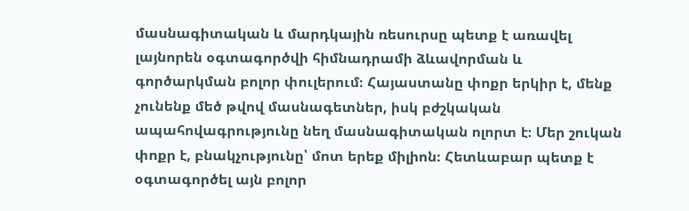մասնագիտական և մարդկային ռեսուրսը պետք է առավել լայնորեն օգտագործվի հիմնադրամի ձևավորման և գործարկման բոլոր փուլերում։ Հայաստանը փոքր երկիր է, մենք չունենք մեծ թվով մասնագետներ, իսկ բժշկական ապահովագրությունը նեղ մասնագիտական ոլորտ է։ Մեր շուկան փոքր է, բնակչությունը՝ մոտ երեք միլիոն։ Հետևաբար պետք է օգտագործել այն բոլոր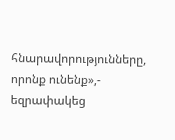հնարավորությունները, որոնք ունենք»,- եզրափակեց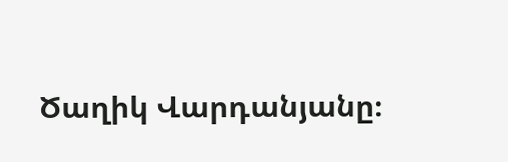Ծաղիկ Վարդանյանը։